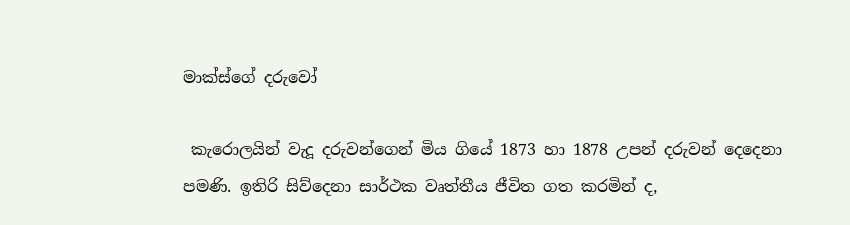මාක්‌ස්‌ගේ දරුවෝ

 කැරොලයින් වැදූ දරුවන්ගෙන් මිය ගියේ 1873 හා 1878 උපන් දරුවන් දෙදෙනා පමණි. ඉතිරි සිව්දෙනා සාර්ථක වෘත්තීය ජීවිත ගත කරමින් ද,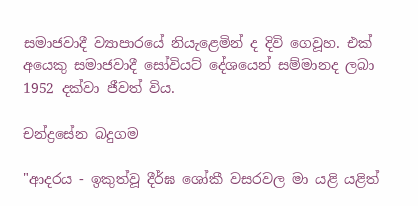සමාජවාදී ව්‍යාපාරයේ නියැළෙමින් ද දිවි ගෙවූහ. එක් අයෙකු සමාජවාදී සෝවියට් දේශයෙන් සම්මානද ලබා 1952 දක්වා ජීවත් විය.

චන්ද්‍රසේන බදුගම

"ආදරය - ඉකුත්වූ දීර්ඝ ශෝකී වසරවල මා යළි යළිත්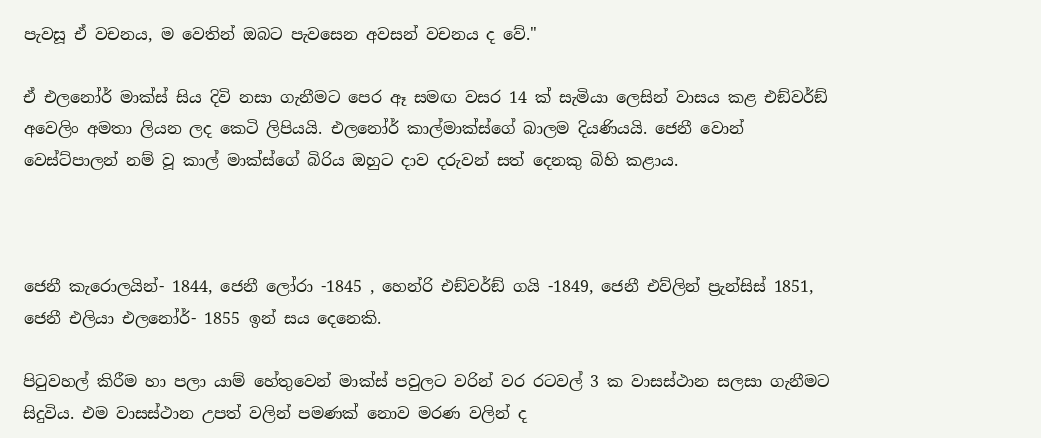පැවසූ ඒ වචනය, ම වෙතින් ඔබට පැවසෙන අවසන් වචනය ද වේ."

ඒ එලනෝර් මාක්ස් සිය දිවි නසා ගැනීමට පෙර ඈ සමඟ වසර 14 ක් සැමියා ලෙසින් වාසය කළ එඞ්වර්ඞ් අවෙලිං අමතා ලියන ලද කෙටි ලිපියයි. එලනෝර් කාල්මාක්ස්ගේ බාලම දියණියයි. ජෙනී වොන් වෙස්ට්පාලන් නම් වූ කාල් මාක්ස්ගේ බිරිය ඔහුට දාව දරුවන් සත් දෙනකු බිහි කළාය.



ජෙනී කැරොලයින්- 1844, ජෙනී ලෝරා -1845 , හෙන්රි එඞ්වර්ඞ් ගයි -1849, ජෙනී එව්ලින් ප්‍රැන්සිස් 1851, ජෙනී එලියා එලනෝර්- 1855 ඉන් සය දෙනෙකි.

පිටුවහල් කිරීම හා පලා යාම් හේතුවෙන් මාක්ස් පවුලට වරින් වර රටවල් 3 ක වාසස්ථාන සලසා ගැනීමට සිදුවිය. එම වාසස්ථාන උපත් වලින් පමණක් නොව මරණ වලින් ද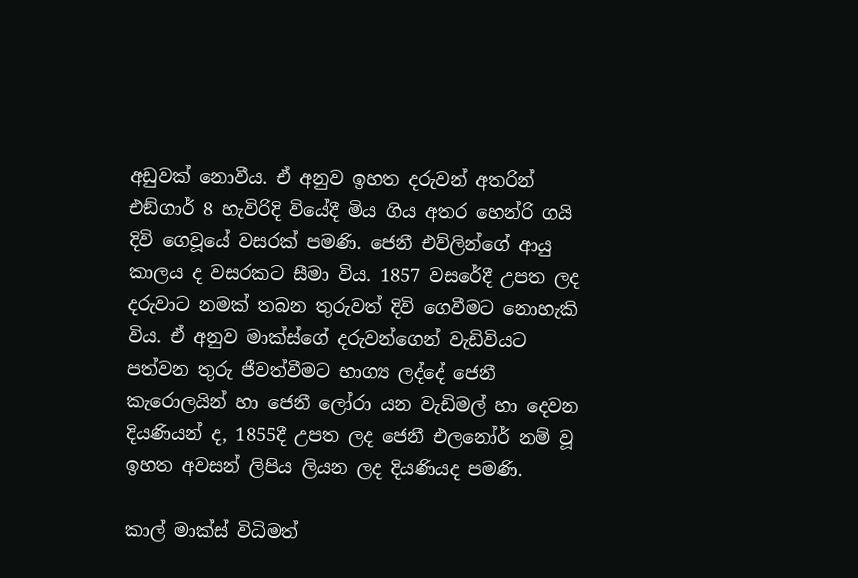අඩුවක් නොවීය. ඒ අනුව ඉහත දරුවන් අතරින් එඞ්ගාර් 8 හැවිරිදි වියේදී මිය ගිය අතර හෙන්රි ගයි දිවි ගෙවූයේ වසරක් පමණි. ජෙනී එව්ලින්ගේ ආයු කාලය ද වසරකට සීමා විය. 1857 වසරේදී උපත ලද දරුවාට නමක් තබන තුරුවත් දිවි ගෙවීමට නොහැකි විය. ඒ අනුව මාක්ස්ගේ දරුවන්ගෙන් වැඩිවියට පත්වන තුරු ජීවත්වීමට භාග්‍ය ලද්දේ ජෙනී කැරොලයින් හා ජෙනී ලෝරා යන වැඩිමල් හා දෙවන දියණියන් ද, 1855දී උපත ලද ජෙනී එලනෝර් නම් වූ ඉහත අවසන් ලිපිය ලියන ලද දියණියද පමණි.

කාල් මාක්ස් විධිමත්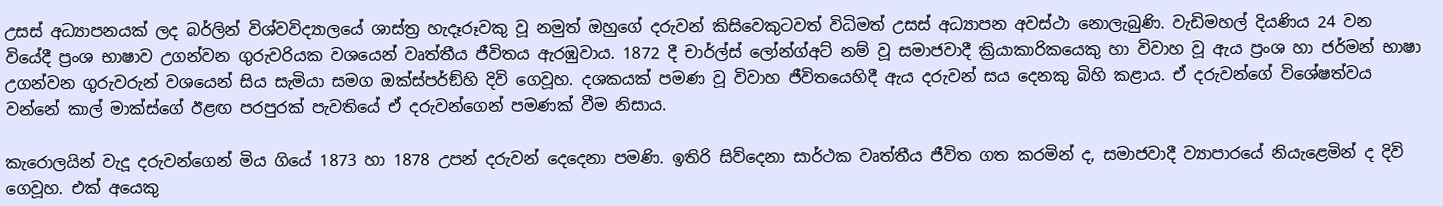උසස් අධ්‍යාපනයක් ලද බර්ලින් විශ්වවිද්‍යාලයේ ශාස්ත්‍ර හැදෑරූවකු වූ නමුත් ඔහුගේ දරුවන් කිසිවෙකුටවත් විධිමත් උසස් අධ්‍යාපන අවස්ථා නොලැබුණි. වැඩිමහල් දියණිය 24 වන වියේදී ප්‍රංශ භාෂාව උගන්වන ගුරුවරියක වශයෙන් වෘත්තීය ජීවිතය ඇරඹුවාය. 1872 දී චාර්ල්ස් ලෝන්ග්අට් නම් වූ සමාජවාදී ක්‍රියාකාරිකයෙකු හා විවාහ වූ ඇය ප්‍රංශ හා ජර්මන් භාෂා උගන්වන ගුරුවරුන් වශයෙන් සිය සැමියා සමග ඔක්ස්පර්ඞ්හි දිවි ගෙවූහ. දශකයක් පමණ වූ විවාහ ජීවිතයෙහිදී ඇය දරුවන් සය දෙනකු බිහි කළාය. ඒ දරුවන්ගේ විශේෂත්වය වන්නේ කාල් මාක්ස්ගේ ඊළඟ පරපුරක් පැවතියේ ඒ දරුවන්ගෙන් පමණක් වීම නිසාය.

කැරොලයින් වැදූ දරුවන්ගෙන් මිය ගියේ 1873 හා 1878 උපන් දරුවන් දෙදෙනා පමණි. ඉතිරි සිව්දෙනා සාර්ථක වෘත්තීය ජීවිත ගත කරමින් ද, සමාජවාදී ව්‍යාපාරයේ නියැළෙමින් ද දිවි ගෙවූහ. එක් අයෙකු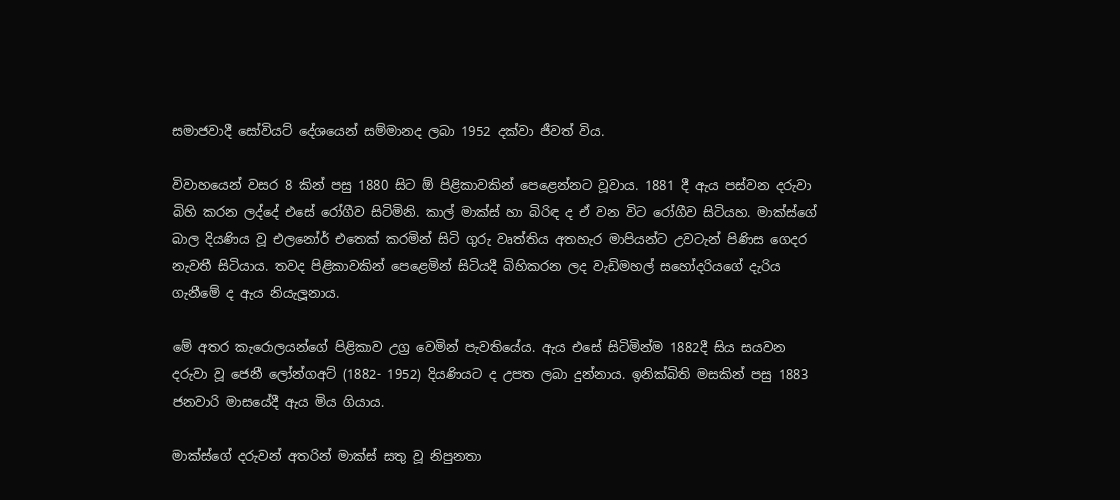සමාජවාදී සෝවියට් දේශයෙන් සම්මානද ලබා 1952 දක්වා ජීවත් විය.

විවාහයෙන් වසර 8 කින් පසු 1880 සිට ඕ පිළිකාවකින් පෙළෙන්නට වූවාය. 1881 දී ඇය පස්වන දරුවා බිහි කරන ලද්දේ එසේ රෝගීව සිටිමිනි. කාල් මාක්ස් හා බිරිඳ ද ඒ වන විට රෝගීව සිටියහ. මාක්ස්ගේ බාල දියණිය වූ එලනෝර් එතෙක් කරමින් සිටි ගුරු වෘත්තිය අතහැර මාපියන්ට උවටැන් පිණිස ගෙදර නැවතී සිටියාය. තවද පිළිකාවකින් පෙළෙමින් සිටියදී බිහිකරන ලද වැඩිමහල් සහෝදරියගේ දැරිය ගැනීමේ ද ඇය නියැලූනාය.

මේ අතර කැරොලයන්ගේ පිළිකාව උග්‍ර වෙමින් පැවතියේය. ඇය එසේ සිටිමින්ම 1882දී සිය සයවන දරුවා වූ ජෙනී ලෝන්ගඅට් (1882- 1952) දියණියට ද උපත ලබා දුන්නාය. ඉනික්බිති මසකින් පසු 1883 ජනවාරි මාසයේදී ඇය මිය ගියාය.

මාක්ස්ගේ දරුවන් අතරින් මාක්ස් සතු වූ නිපුනතා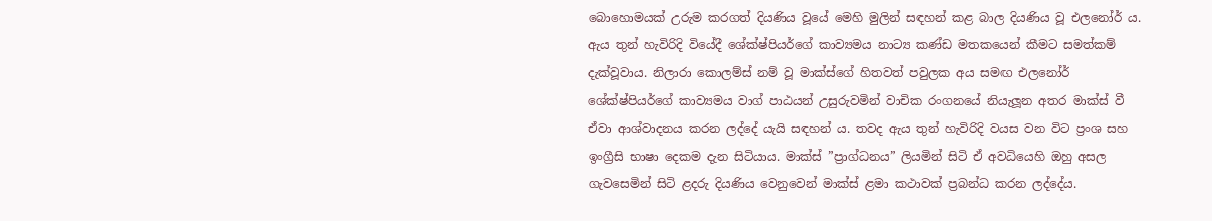බොහොමයක් උරුම කරගත් දියණිය වූයේ මෙහි මුලින් සඳහන් කළ බාල දියණිය වූ එලනෝර් ය. ඇය තුන් හැවිරිදි වියේදී ශේක්ෂ්පියර්ගේ කාව්‍යමය නාට්‍ය කණ්ඩ මතකයෙන් කීමට සමත්කම් දැක්වූවාය. නිලාරා කොලම්ස් නම් වූ මාක්ස්ගේ හිතවත් පවුලක අය සමඟ එලනෝර් ශේක්ෂ්පියර්ගේ කාව්‍යමය වාග් පාඨයන් උසුරුවමින් වාචික රංගනයේ නියැලූන අතර මාක්ස් වී ඒවා ආශ්වාදනය කරන ලද්දේ යැයි සඳහන් ය. තවද ඇය තුන් හැවිරිදි වයස වන විට ප්‍රංශ සහ ඉංග්‍රීසි භාෂා දෙකම දැන සිටියාය. මාක්ස් ”ප්‍රාග්ධනය” ලියමින් සිටි ඒ අවධියෙහි ඔහු අසල ගැවසෙමින් සිටි ළදරු දියණිය වෙනුවෙන් මාක්ස් ළමා කථාවක් ප්‍රබන්ධ කරන ලද්දේය.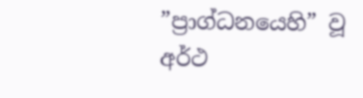”ප්‍රාග්ධනයෙහි” වූ අර්ථ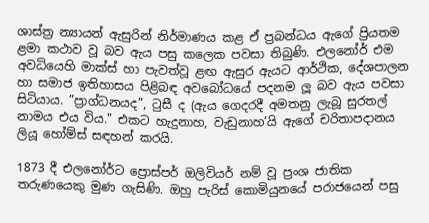ශාස්ත්‍ර න්‍යායන් ඇසුරින් නිර්මාණය කළ ඒ ප්‍රබන්ධය ඇගේ ප්‍රියතම ළමා කථාව වූ බව ඇය පසු කලෙක පවසා තිබුණි. එලනෝර් එම අවධියෙහි මාක්ස් හා පැවත්වූ ළඟ ඇසුර ඇයට ආර්ථික, දේශපාලන හා සමාජ ඉතිහාසය පිළිබඳ අවබෝධයේ පදනම ලූ බව ඇය පවසා සිටියාය. ”ප්‍රාග්ධනයද”, ටුසී ද (ඇය ගෙදරදී අමතනු ලැබූ සුරතල් නාමය එය විය." එකට හැදුනාහ, වැඩුනාහ’යි ඇගේ චරිතාපදානය ලියූ හෝම්ස් සඳහන් කරයි.

1873 දී එලනෝර්ට ප්‍රොස්පර් ඔලිවියර් නම් වූ ප්‍රංශ ජාතික තරුණයෙකු මුණ ගැසිණි. ඔහු පැරිස් කොමියුනයේ පරාජයෙන් පසු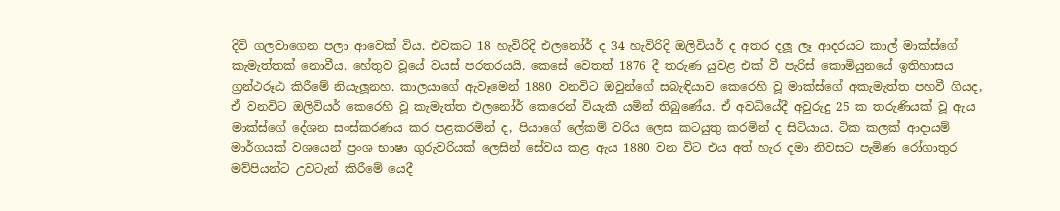දිවි ගලවාගෙන පලා ආවෙක් විය. එවකට 18 හැවිරිදි එලනෝර් ද 34 හැවිරිදි ඔලිවියර් ද අතර දලූ ලෑ ආදරයට කාල් මාක්ස්ගේ කැමැත්තක් නොවීය. හේතුව වූයේ වයස් පරතරයයි. කෙසේ වෙතත් 1876 දී තරුණ යුවළ එක් වී පැරිස් කොමියුනයේ ඉතිහාසය ග්‍රන්ථරූඨ කිරීමේ නියැලූනහ. කාලයාගේ ඇවෑමෙන් 1880 වනවිට ඔවුන්ගේ සබැඳියාව කෙරෙහි වූ මාක්ස්ගේ අකැමැත්ත පහවී ගියද, ඒ වනවිට ඔලිවියර් කෙරෙහි වූ කැමැත්ත එලනෝර් කෙරෙන් වියැකී යමින් තිබුණේය. ඒ අවධියේදී අවුරුදු 25 ක තරුණියක් වූ ඇය මාක්ස්ගේ දේශන සංස්කරණය කර පළකරමින් ද, පියාගේ ලේකම් වරිය ලෙස කටයුතු කරමින් ද සිටියාය. ටික කලක් ආදායම් මාර්ගයක් වශයෙන් ප්‍රංශ භාෂා ගුරුවරියක් ලෙසින් සේවය කළ ඇය 1880 වන විට එය අත් හැර දමා නිවසට පැමිණ රෝගාතුර මව්පියන්ට උවටැන් කිරීමේ යෙදී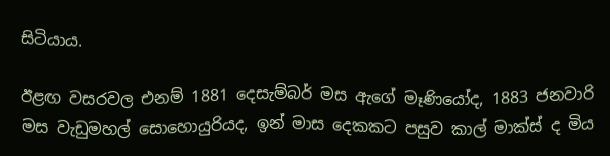සිටියාය.

ඊළඟ වසරවල එනම් 1881 දෙසැම්බර් මස ඇගේ මෑණියෝද, 1883 ජනවාරි මස වැඩුමහල් සොහොයුරියද, ඉන් මාස දෙකකට පසුව කාල් මාක්ස් ද මිය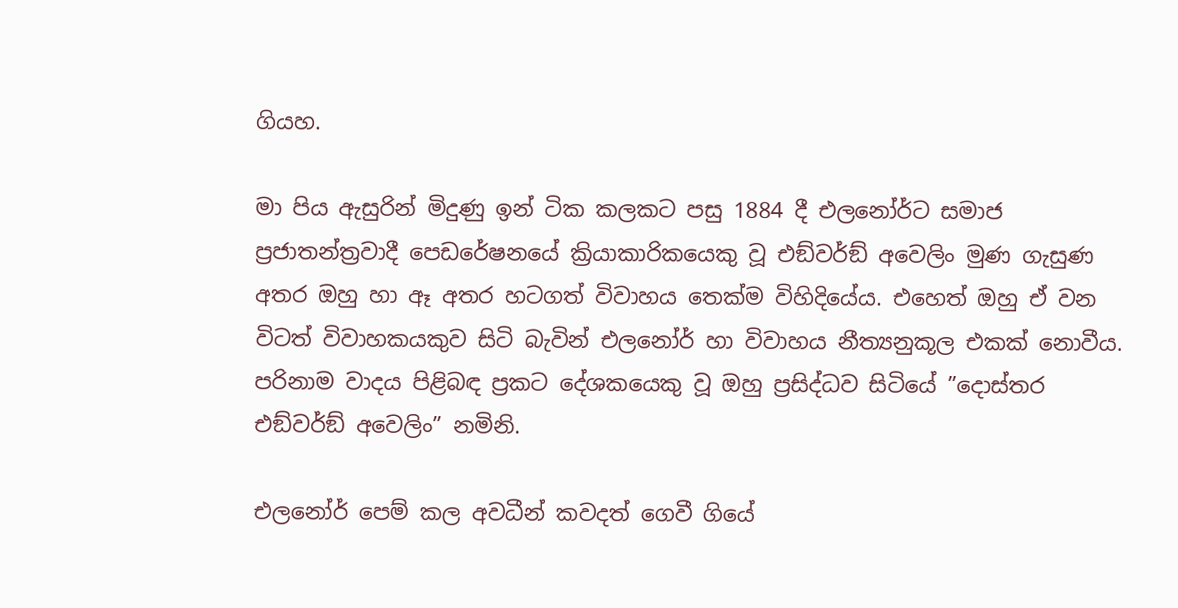ගියහ.

මා පිය ඇසුරින් මිදුණු ඉන් ටික කලකට පසු 1884 දී එලනෝර්ට සමාජ ප්‍රජාතන්ත්‍රවාදී පෙඩරේෂනයේ ක්‍රියාකාරිකයෙකු වූ එඞ්වර්ඞ් අවෙලිං මුණ ගැසුණ අතර ඔහු හා ඈ අතර හටගත් විවාහය තෙක්ම විහිදියේය. එහෙත් ඔහු ඒ වන විටත් විවාහකයකුව සිටි බැවින් එලනෝර් හා විවාහය නීත්‍යනුකූල එකක් නොවීය. පරිනාම වාදය පිළිබඳ ප්‍රකට දේශකයෙකු වූ ඔහු ප්‍රසිද්ධව සිටියේ ”දොස්තර එඞ්වර්ඞ් අවෙලිං” නමිනි.

එලනෝර් පෙම් කල අවධීන් කවදත් ගෙවී ගියේ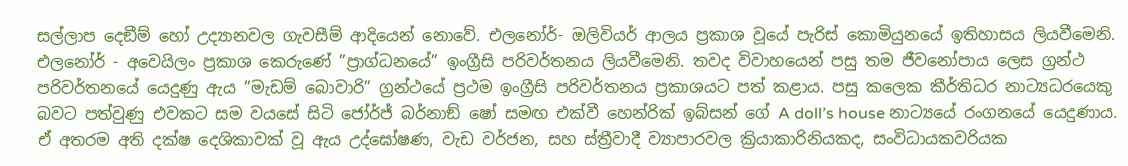සල්ලාප දෙඞීම් හෝ උද්‍යානවල ගැවසීම් ආදියෙන් නොවේ. එලනෝර්- ඔලිවියර් ආලය ප්‍රකාශ වූයේ පැරිස් කොමියුනයේ ඉතිහාසය ලියවීමෙනි. එලනෝර් - අවෙයිලං ප්‍රකාශ කෙරුණේ ”ප්‍රාග්ධනයේ” ඉංග්‍රීසි පරිවර්තනය ලියවීමෙනි. තවද විවාහයෙන් පසු තම ජීවනෝපාය ලෙස ග්‍රන්ථ පරිවර්තනයේ යෙදුණු ඇය ”මැඩම් බොවාරි” ග්‍රන්ථයේ ප්‍රථම ඉංග්‍රීසි පරිවර්තනය ප්‍රකාශයට පත් කළාය. පසු කලෙක කීර්තිධර නාට්‍යධරයෙකු බවට පත්වුණු එවකට සම වයසේ සිටි ජෝර්ජ් බර්නාඞ් ෂෝ සමඟ එක්වී හෙන්රික් ඉබ්සන් ගේ A doll’s house නාට්‍යයේ රංගනයේ යෙදුණාය. ඒ අතරම අති දක්ෂ දෙශිකාවක් වූ ඇය උද්ඝෝෂණ, වැඩ වර්ජන, සහ ස්ත්‍රීවාදී ව්‍යාපාරවල ක්‍රියාකාරිනියකද, සංවිධායකවරියක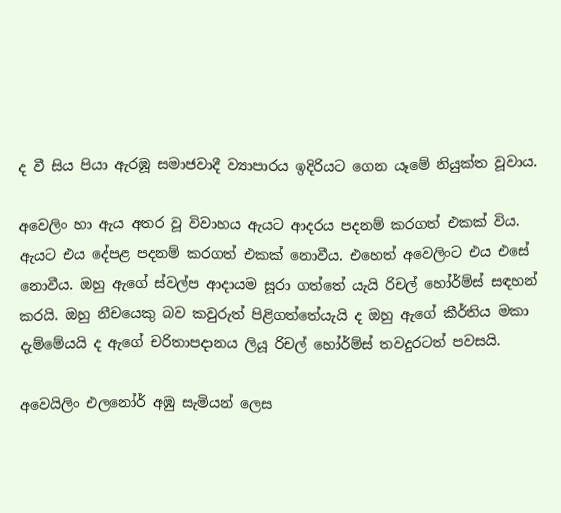ද වී සිය පියා ඇරඹූ සමාජවාදී ව්‍යාපාරය ඉදිරියට ගෙන යෑමේ නියුක්ත වූවාය.

අවෙලිං හා ඇය අතර වූ විවාහය ඇයට ආදරය පදනම් කරගත් එකක් විය. ඇයට එය දේපළ පදනම් කරගත් එකක් නොවීය. එහෙත් අවෙලිංට එය එසේ නොවීය. ඔහු ඇගේ ස්වල්ප ආදායම සූරා ගත්තේ යැයි රිචල් හෝර්ම්ස් සඳහන් කරයි. ඔහු නීචයෙකු බව කවුරුත් පිළිගත්තේයැයි ද ඔහු ඇගේ කීර්තිය මකා දැම්මේයයි ද ඇගේ චරිතාපදානය ලියූ රිචල් හෝර්ම්ස් තවදුරටත් පවසයි.

අවෙයිලිං එලනෝර් අඹු සැමියන් ලෙස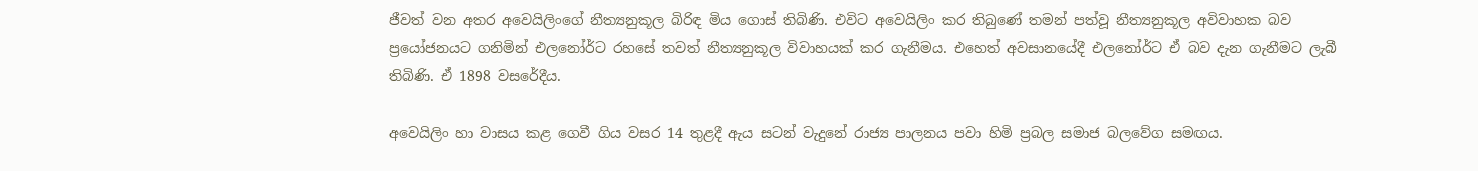ජීවත් වන අතර අවෙයිලිංගේ නීත්‍යනුකූල බිරිඳ මිය ගොස් තිබිණි. එවිට අවෙයිලිං කර තිබුණේ තමන් පත්වූ නීත්‍යනුකූල අවිවාහක බව ප්‍රයෝජනයට ගනිමින් එලනෝර්ට රහසේ තවත් නීත්‍යනුකූල විවාහයක් කර ගැනීමය. එහෙත් අවසානයේදී එලනෝර්ට ඒ බව දැන ගැනීමට ලැබී තිබිණි. ඒ 1898 වසරේදීය.

අවෙයිලිං හා වාසය කළ ගෙවී ගිය වසර 14 තුළදී ඇය සටන් වැදුනේ රාජ්‍ය පාලනය පවා හිමි ප්‍රබල සමාජ බලවේග සමඟය.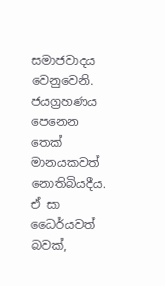සමාජවාදය වෙනුවෙනි. ජයග්‍රහණය පෙනෙන තෙක් මානයකවත් නොතිබියදීය. ඒ සා ධෛර්යවත් බවක්,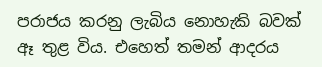පරාජය කරනු ලැබිය නොහැකි බවක් ඈ තුළ විය. එහෙත් තමන් ආදරය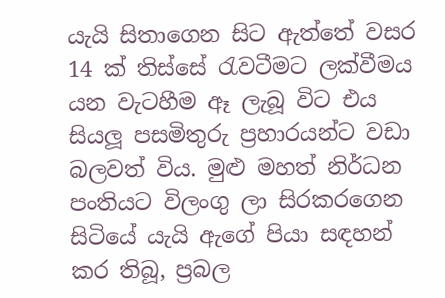යැයි සිතාගෙන සිට ඇත්තේ වසර 14 ක් තිස්සේ රැවටීමට ලක්වීමය යන වැටහීම ඈ ලැබූ විට එය සියලූ පසමිතුරු ප්‍රහාරයන්ට වඩා බලවත් විය. මුළු මහත් නිර්ධන පංතියට විලංගු ලා සිරකරගෙන සිටියේ යැයි ඇගේ පියා සඳහන් කර තිබූ, ප්‍රබල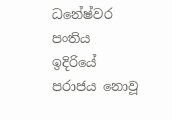ධනේෂ්වර පංතිය ඉදිරියේ පරාජය නොවූ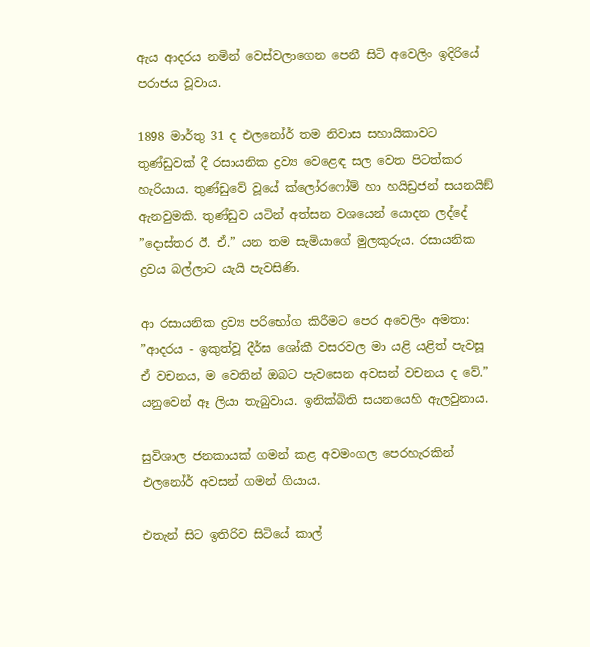ඇය ආදරය නමින් වෙස්වලාගෙන පෙනී සිටි අවෙලිං ඉදිරියේ පරාජය වූවාය.

1898 මාර්තු 31 ද එලනෝර් තම නිවාස සහායිකාවට තුණ්ඩුවක් දී රසායනික ද්‍රව්‍ය වෙළෙඳ සල වෙත පිටත්කර හැරියාය. තුණ්ඩුවේ වූයේ ක්ලෝරෆෝම් හා හයිඩ්‍රජන් සයනයිඞ් ඇනවුමකි. තුණ්ඩුව යටින් අත්සන වශයෙන් යොදන ලද්දේ ”දොස්තර ඊ. ඒ.” යන තම සැමියාගේ මුලකුරුය. රසායනික ද්‍රවය බල්ලාට යැයි පැවසිණි.

ආ රසායනික ද්‍රව්‍ය පරිභෝග කිරීමට පෙර අවෙලිං අමතා: ”ආදරය - ඉකුත්වූ දීර්ඝ ශෝකී වසරවල මා යළි යළිත් පැවසූ ඒ වචනය, ම වෙතින් ඔබට පැවසෙන අවසන් වචනය ද වේ.” යනුවෙන් ඈ ලියා තැබුවාය. ඉනික්බිති සයනයෙහි ඇලවුනාය.

සුවිශාල ජනකායක් ගමන් කළ අවමංගල පෙරහැරකින් එලනෝර් අවසන් ගමන් ගියාය.

එතැන් සිට ඉතිරිව සිටියේ කාල්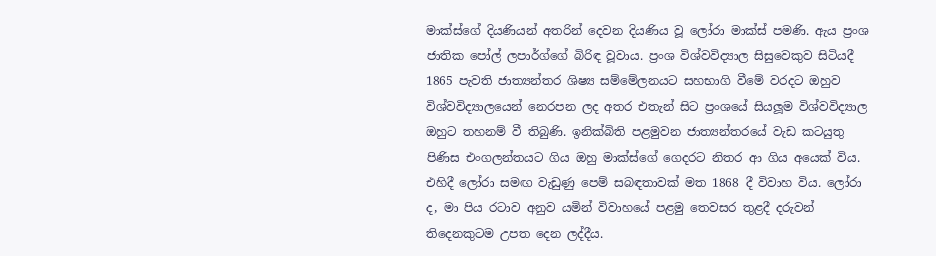මාක්ස්ගේ දියණියන් අතරින් දෙවන දියණිය වූ ලෝරා මාක්ස් පමණි. ඇය ප්‍රංශ ජාතික පෝල් ලපාර්ග්ගේ බිරිඳ වූවාය. ප්‍රංශ විශ්වවිද්‍යාල සිසුවෙකුව සිටියදී 1865 පැවති ජාත්‍යන්තර ශිෂ්‍ය සම්මේලනයට සහභාගි වීමේ වරදට ඔහුව විශ්වවිද්‍යාලයෙන් නෙරපන ලද අතර එතැන් සිට ප්‍රංශයේ සියලූම විශ්වවිද්‍යාල ඔහුට තහනම් වී තිබුණි. ඉනික්බිති පළමුවන ජාත්‍යන්තරයේ වැඩ කටයුතු පිණිස එංගලන්තයට ගිය ඔහු මාක්ස්ගේ ගෙදරට නිතර ආ ගිය අයෙක් විය. එහිදී ලෝරා සමඟ වැඩුණු පෙම් සබඳතාවක් මත 1868 දී විවාහ විය. ලෝරා ද, මා පිය රටාව අනුව යමින් විවාහයේ පළමු තෙවසර තුළදී දරුවන් තිදෙනකුටම උපත දෙන ලද්දීය.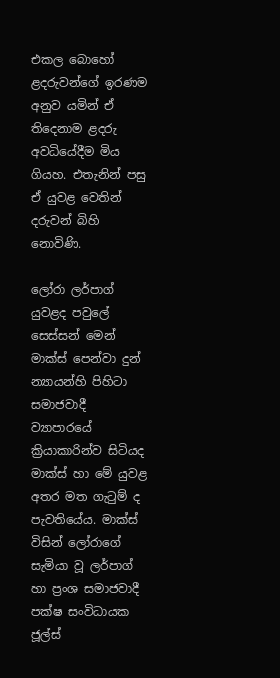එකල බොහෝ ළදරුවන්ගේ ඉරණම අනුව යමින් ඒ තිදෙනාම ළදරු අවධියේදීම මිය ගියහ. එතැනින් පසු ඒ යුවළ වෙතින් දරුවන් බිහි නොවිණි.

ලෝරා ලර්පාග් යුවළද පවුලේ සෙස්සන් මෙන් මාක්ස් පෙන්වා දුන් න්‍යායන්හි පිහිටා සමාජවාදී ව්‍යාපාරයේ ක්‍රියාකාරින්ව සිටියද මාක්ස් හා මේ යුවළ අතර මත ගැටුම් ද පැවතියේය. මාක්ස් විසින් ලෝරාගේ සැමියා වූ ලර්පාග් හා ප්‍රංශ සමාජවාදී පක්ෂ සංවිධායක ජූල්ස්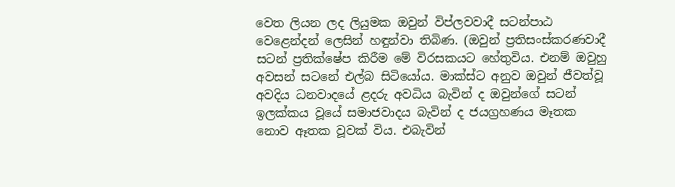වෙත ලියන ලද ලියුමක ඔවුන් විප්ලවවාදී සටන්පාඨ වෙළෙන්දන් ලෙසින් හඳුන්වා තිබිණ. (ඔවුන් ප්‍රතිසංස්කරණවාදී සටන් ප්‍රතික්ෂේප කිරීම මේ විරසකයට හේතුවිය. එනම් ඔවුහු අවසන් සටනේ එල්බ සිටියෝය. මාක්ස්ට අනුව ඔවුන් ජීවත්වූ අවදිය ධනවාදයේ ළදරු අවධිය බැවින් ද ඔවුන්ගේ සටන් ඉලක්කය වූයේ සමාජවාදය බැවින් ද ජයග්‍රහණය මෑතක නොව ඈතක වූවක් විය. එබැවින්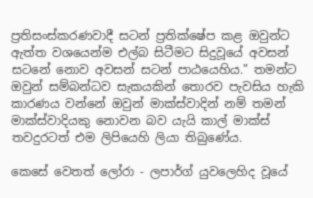ප්‍රතිසංස්කරණවාදී සටන් ප්‍රතික්ෂේප කළ ඔවුන්ට ඇත්ත වශයෙන්ම එල්බ සිටීමට සිදුවූයේ අවසන් සටනේ නොව අවසන් සටන් පාඨයෙහිය." තමන්ට ඔවුන් සම්බන්ධව සැකයකින් තොරව පැවසිය හැකි කාරණය වන්නේ ඔවුන් මාක්ස්වාදින් නම් තමන් මාක්ස්වාදියකු නොවන බව යැයි කාල් මාක්ස් තවදුරටත් එම ලිපියෙහි ලියා තිබුණේය.

කෙසේ වෙතත් ලෝරා - ලපාර්ග් යුවලෙහිද වූයේ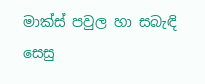මාක්ස් පවුල හා සබැඳි සෙසු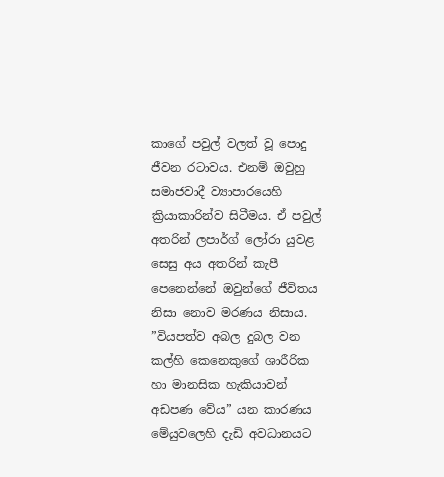කාගේ පවුල් වලත් වූ පොදු ජීවන රටාවය. එනම් ඔවුහු සමාජවාදී ව්‍යාපාරයෙහි ක්‍රියාකාරින්ව සිටීමය. ඒ පවුල් අතරින් ලපාර්ග් ලෝරා යුවළ සෙසු අය අතරින් කැපී පෙනෙන්නේ ඔවුන්ගේ ජීවිතය නිසා නොව මරණය නිසාය. ”වියපත්ව අබල දුබල වන කල්හි කෙනෙකුගේ ශාරීරික හා මානසික හැකියාවන් අඩපණ වේය” යන කාරණය මේයුවලෙහි දැඩි අවධානයට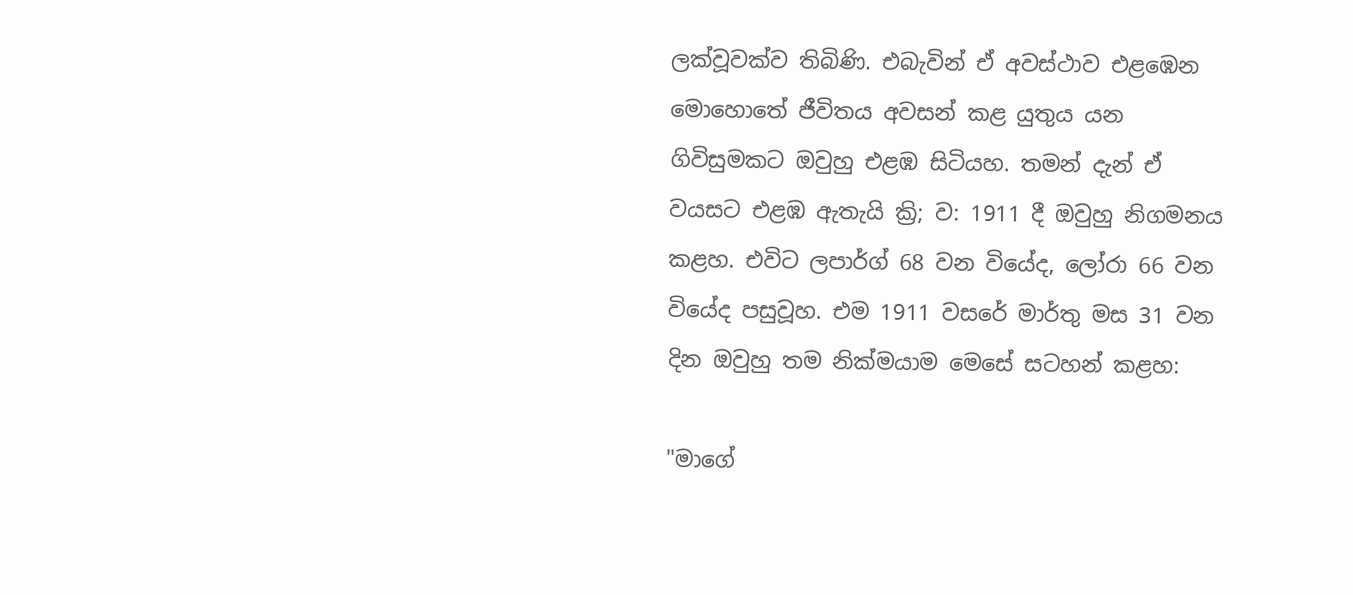ලක්වූවක්ව තිබිණි. එබැවින් ඒ අවස්ථාව එළඹෙන මොහොතේ ජීවිතය අවසන් කළ යුතුය යන ගිවිසුමකට ඔවුහු එළඹ සිටියහ. තමන් දැන් ඒ වයසට එළඹ ඇතැයි ක්‍රි; ව: 1911 දී ඔවුහු නිගමනය කළහ. එවිට ලපාර්ග් 68 වන වියේද, ලෝරා 66 වන වියේද පසුවූහ. එම 1911 වසරේ මාර්තු මස 31 වන දින ඔවුහු තම නික්මයාම මෙසේ සටහන් කළහ:

"මාගේ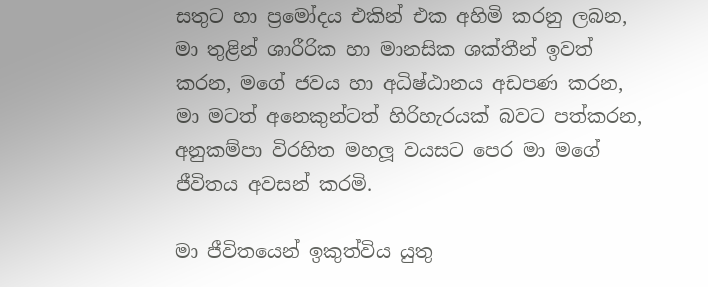සතුට හා ප්‍රමෝදය එකින් එක අහිමි කරනු ලබන, මා තුළින් ශාරීරික හා මානසික ශක්තීන් ඉවත් කරන, මගේ ජවය හා අධිෂ්ඨානය අඩපණ කරන, මා මටත් අනෙකුන්ටත් හිරිහැරයක් බවට පත්කරන, අනුකම්පා විරහිත මහලූ වයසට පෙර මා මගේ ජීවිතය අවසන් කරමි.

මා ජීවිතයෙන් ඉකුත්විය යුතු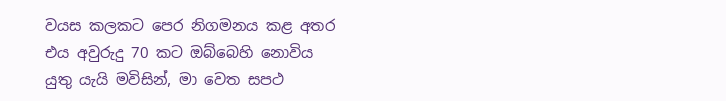වයස කලකට පෙර නිගමනය කළ අතර එය අවුරුදු 70 කට ඔබ්බෙහි නොවිය යුතු යැයි මවිසින්, මා වෙත සපථ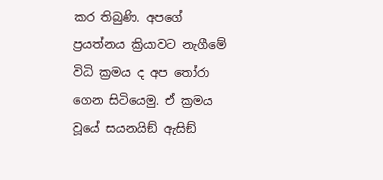කර තිබුණි. අපගේ ප්‍රයත්නය ක්‍රියාවට නැගීමේ විධි ක්‍රමය ද අප තෝරා ගෙන සිටියෙමු. ඒ ක්‍රමය වූයේ සයනයිඞ් ඇසිඞ්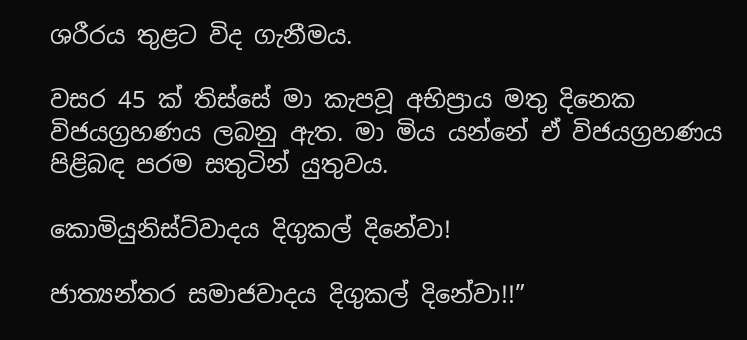ශරීරය තුළට විද ගැනීමය.

වසර 45 ක් තිස්සේ මා කැපවූ අභිප්‍රාය මතු දිනෙක විජයග්‍රහණය ලබනු ඇත. මා මිය යන්නේ ඒ විජයග්‍රහණය පිළිබඳ පරම සතුටින් යුතුවය.

කොමියුනිස්ට්වාදය දිගුකල් දිනේවා!

ජාත්‍යන්තර සමාජවාදය දිගුකල් දිනේවා!!”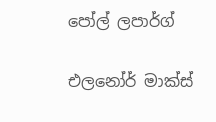පෝල් ලපාර්ග්

එලනෝර් මාක්ස්